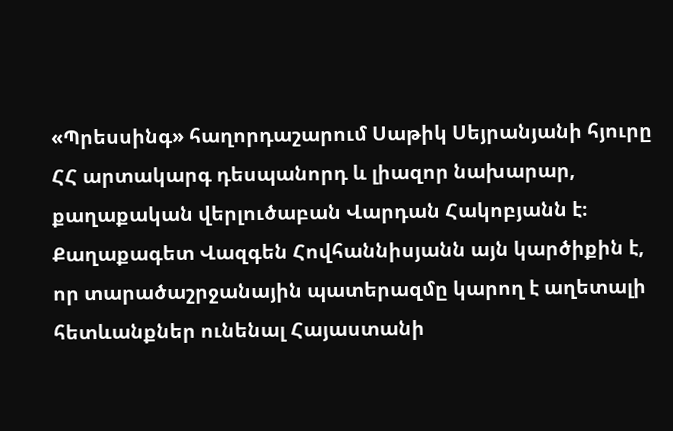«Պրեսսինգ» հաղորդաշարում Սաթիկ Սեյրանյանի հյուրը ՀՀ արտակարգ դեսպանորդ և լիազոր նախարար, քաղաքական վերլուծաբան Վարդան Հակոբյանն է։
Քաղաքագետ Վազգեն Հովհաննիսյանն այն կարծիքին է, որ տարածաշրջանային պատերազմը կարող է աղետալի հետևանքներ ունենալ Հայաստանի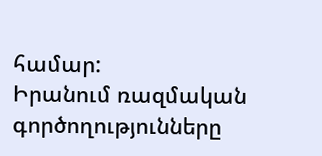համար:
Իրանում ռազմական գործողությունները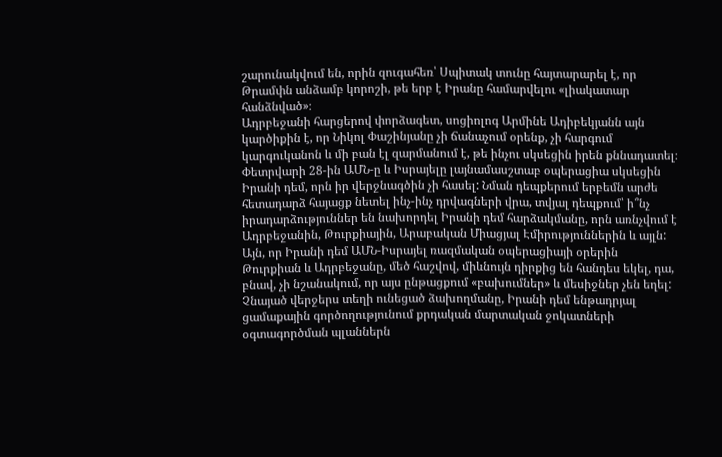շարունակվում են, որին զուգահեռ՝ Սպիտակ տունը հայտարարել է, որ Թրամփն անձամբ կորոշի, թե երբ է Իրանը համարվելու «լիակատար հանձնված»։
Ադրբեջանի հարցերով փորձագետ, սոցիոլոգ Արմինե Ադիբեկյանն այն կարծիքին է, որ Նիկոլ Փաշինյանը չի ճանաչում օրենք, չի հարգում կարգուկանոն և մի բան էլ զարմանում է, թե ինչու սկսեցին իրեն քննադատել։
Փետրվարի 28-ին ԱՄՆ-ը և Իսրայելը լայնամասշտաբ օպերացիա սկսեցին Իրանի դեմ, որն իր վերջնագծին չի հասել: Նման դեպքերում երբեմն արժե հետադարձ հայացք նետել ինչ-ինչ դրվագների վրա, տվյալ դեպքում՝ ի՞նչ իրադարձություններ են նախորդել Իրանի դեմ հարձակմանը, որն առնչվում է Ադրբեջանին, Թուրքիային, Արաբական Միացյալ Էմիրություններին և այլն:
Այն, որ Իրանի դեմ ԱՄՆ-Իսրայել ռազմական օպերացիայի օրերին Թուրքիան և Ադրբեջանը, մեծ հաշվով, միևնույն դիրքից են հանդես եկել, դա, բնավ, չի նշանակում, որ այս ընթացքում «բախումներ» և մեսիջներ չեն եղել:
Չնայած վերջերս տեղի ունեցած ձախողմանը, Իրանի դեմ ենթադրյալ ցամաքային գործողությունում քրդական մարտական ջոկատների օգտագործման պլաններն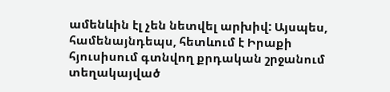ամենևին էլ չեն նետվել արխիվ: Այսպես, համենայնդեպս, հետևում է Իրաքի հյուսիսում գտնվող քրդական շրջանում տեղակայված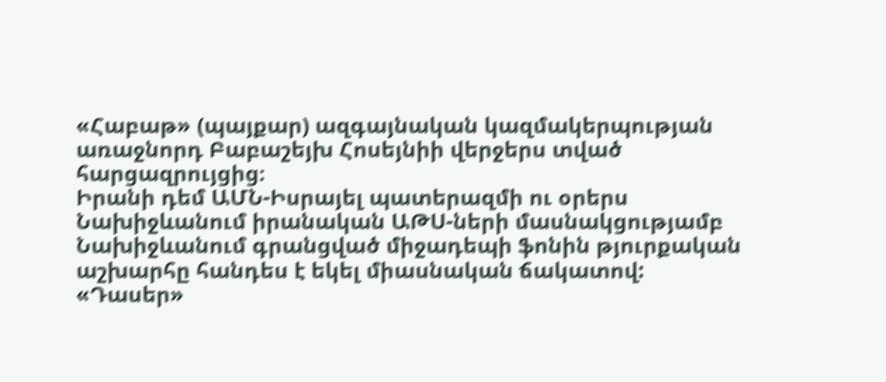«Հաբաթ» (պայքար) ազգայնական կազմակերպության առաջնորդ Բաբաշեյխ Հոսեյնիի վերջերս տված հարցազրույցից։
Իրանի դեմ ԱՄՆ-Իսրայել պատերազմի ու օրերս Նախիջևանում իրանական ԱԹՍ-ների մասնակցությամբ Նախիջևանում գրանցված միջադեպի ֆոնին թյուրքական աշխարհը հանդես է եկել միասնական ճակատով:
«Դասեր»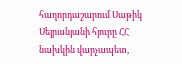հաղորդաշարում Սաթիկ Սեյրանյանի հյուրը ՀՀ նախկին վարչապետ,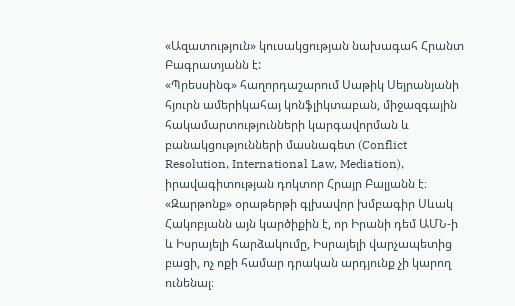«Ազատություն» կուսակցության նախագահ Հրանտ Բագրատյանն է:
«Պրեսսինգ» հաղորդաշարում Սաթիկ Սեյրանյանի հյուրն ամերիկահայ կոնֆլիկտաբան, միջազգային հակամարտությունների կարգավորման և բանակցությունների մասնագետ (Conflict Resolution, International Law, Mediation), իրավագիտության դոկտոր Հրայր Բալյանն է։
«Զարթոնք» օրաթերթի գլխավոր խմբագիր Սևակ Հակոբյանն այն կարծիքին է, որ Իրանի դեմ ԱՄՆ-ի և Իսրայելի հարձակումը, Իսրայելի վարչապետից բացի, ոչ ոքի համար դրական արդյունք չի կարող ունենալ։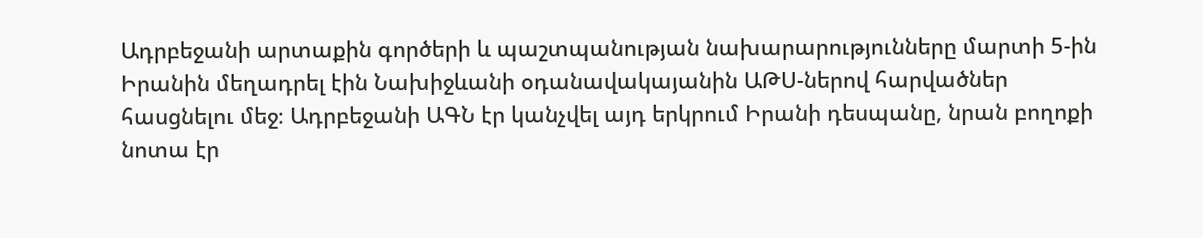Ադրբեջանի արտաքին գործերի և պաշտպանության նախարարությունները մարտի 5-ին Իրանին մեղադրել էին Նախիջևանի օդանավակայանին ԱԹՍ-ներով հարվածներ հասցնելու մեջ։ Ադրբեջանի ԱԳՆ էր կանչվել այդ երկրում Իրանի դեսպանը, նրան բողոքի նոտա էր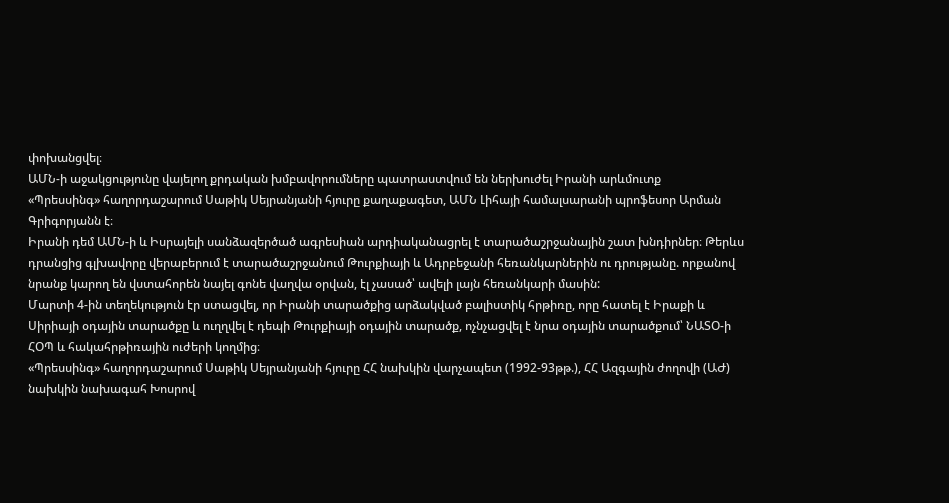փոխանցվել։
ԱՄՆ-ի աջակցությունը վայելող քրդական խմբավորումները պատրաստվում են ներխուժել Իրանի արևմուտք
«Պրեսսինգ» հաղորդաշարում Սաթիկ Սեյրանյանի հյուրը քաղաքագետ, ԱՄՆ Լիհայի համալսարանի պրոֆեսոր Արման Գրիգորյանն է։
Իրանի դեմ ԱՄՆ-ի և Իսրայելի սանձազերծած ագրեսիան արդիականացրել է տարածաշրջանային շատ խնդիրներ։ Թերևս դրանցից գլխավորը վերաբերում է տարածաշրջանում Թուրքիայի և Ադրբեջանի հեռանկարներին ու դրությանը. որքանով նրանք կարող են վստահորեն նայել գոնե վաղվա օրվան, էլ չասած՝ ավելի լայն հեռանկարի մասին:
Մարտի 4-ին տեղեկություն էր ստացվել, որ Իրանի տարածքից արձակված բալիստիկ հրթիռը, որը հատել է Իրաքի և Սիրիայի օդային տարածքը և ուղղվել է դեպի Թուրքիայի օդային տարածք, ոչնչացվել է նրա օդային տարածքում՝ ՆԱՏՕ-ի ՀՕՊ և հակահրթիռային ուժերի կողմից։
«Պրեսսինգ» հաղորդաշարում Սաթիկ Սեյրանյանի հյուրը ՀՀ նախկին վարչապետ (1992-93թթ.), ՀՀ Ազգային ժողովի (ԱԺ) նախկին նախագահ Խոսրով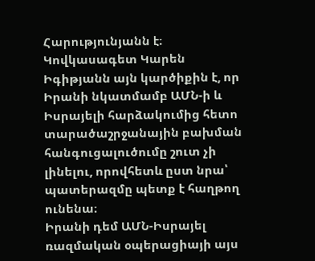Հարությունյանն է։
Կովկասագետ Կարեն Իգիթյանն այն կարծիքին է, որ Իրանի նկատմամբ ԱՄՆ-ի և Իսրայելի հարձակումից հետո տարածաշրջանային բախման հանգուցալուծումը շուտ չի լինելու, որովհետև ըստ նրա՝ պատերազմը պետք է հաղթող ունենա։
Իրանի դեմ ԱՄՆ-Իսրայել ռազմական օպերացիայի այս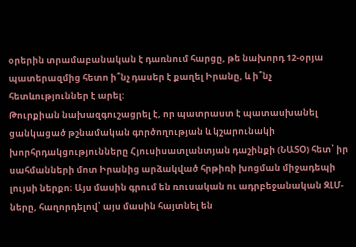օրերին տրամաբանական է դառնում հարցը, թե նախորդ 12-օրյա պատերազմից հետո ի՞նչ դասեր է քաղել Իրանը, և ի՞նչ հետևություններ է արել:
Թուրքիան նախազգուշացրել է, որ պատրաստ է պատասխանել ցանկացած թշնամական գործողության և կշարունակի խորհրդակցությունները Հյուսիսատլանտյան դաշինքի (ՆԱՏՕ) հետ՝ իր սահմանների մոտ Իրանից արձակված հրթիռի խոցման միջադեպի լույսի ներքո։ Այս մասին գրում են ռուսական ու ադրբեջանական ԶԼՄ-ները, հաղորդելով՝ այս մասին հայտնել են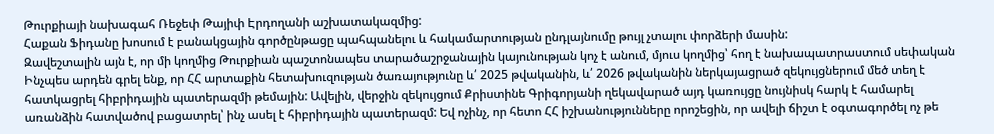Թուրքիայի նախագահ Ռեջեփ Թայիփ Էրդողանի աշխատակազմից:
Հաքան Ֆիդանը խոսում է բանակցային գործընթացը պահպանելու և հակամարտության ընդլայնումը թույլ չտալու փորձերի մասին:
Զավեշտալին այն է, որ մի կողմից Թուրքիան պաշտոնապես տարածաշրջանային կայունության կոչ է անում, մյուս կողմից՝ հող է նախապատրաստում սեփական
Ինչպես արդեն գրել ենք, որ ՀՀ արտաքին հետախուզության ծառայությունը և՛ 2025 թվականին, և՛ 2026 թվականին ներկայացրած զեկույցներում մեծ տեղ է հատկացրել հիբրիդային պատերազմի թեմային: Ավելին, վերջին զեկույցում Քրիստինե Գրիգորյանի ղեկավարած այդ կառույցը նույնիսկ հարկ է համարել առանձին հատվածով բացատրել՝ ինչ ասել է հիբրիդային պատերազմ: Եվ ոչինչ, որ հետո ՀՀ իշխանությունները որոշեցին, որ ավելի ճիշտ է օգտագործել ոչ թե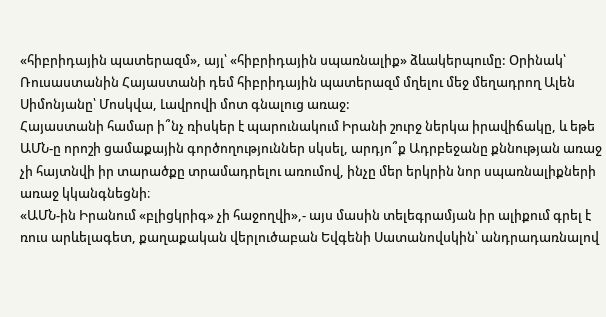«հիբրիդային պատերազմ», այլ՝ «հիբրիդային սպառնալիք» ձևակերպումը: Օրինակ՝ Ռուսաստանին Հայաստանի դեմ հիբրիդային պատերազմ մղելու մեջ մեղադրող Ալեն Սիմոնյանը՝ Մոսկվա, Լավրովի մոտ գնալուց առաջ:
Հայաստանի համար ի՞նչ ռիսկեր է պարունակում Իրանի շուրջ ներկա իրավիճակը, և եթե ԱՄՆ-ը որոշի ցամաքային գործողություններ սկսել, արդյո՞ք Ադրբեջանը քննության առաջ չի հայտնվի իր տարածքը տրամադրելու առումով, ինչը մեր երկրին նոր սպառնալիքների առաջ կկանգնեցնի։
«ԱՄՆ-ին Իրանում «բլիցկրիգ» չի հաջողվի»,- այս մասին տելեգրամյան իր ալիքում գրել է ռուս արևելագետ, քաղաքական վերլուծաբան Եվգենի Սատանովսկին՝ անդրադառնալով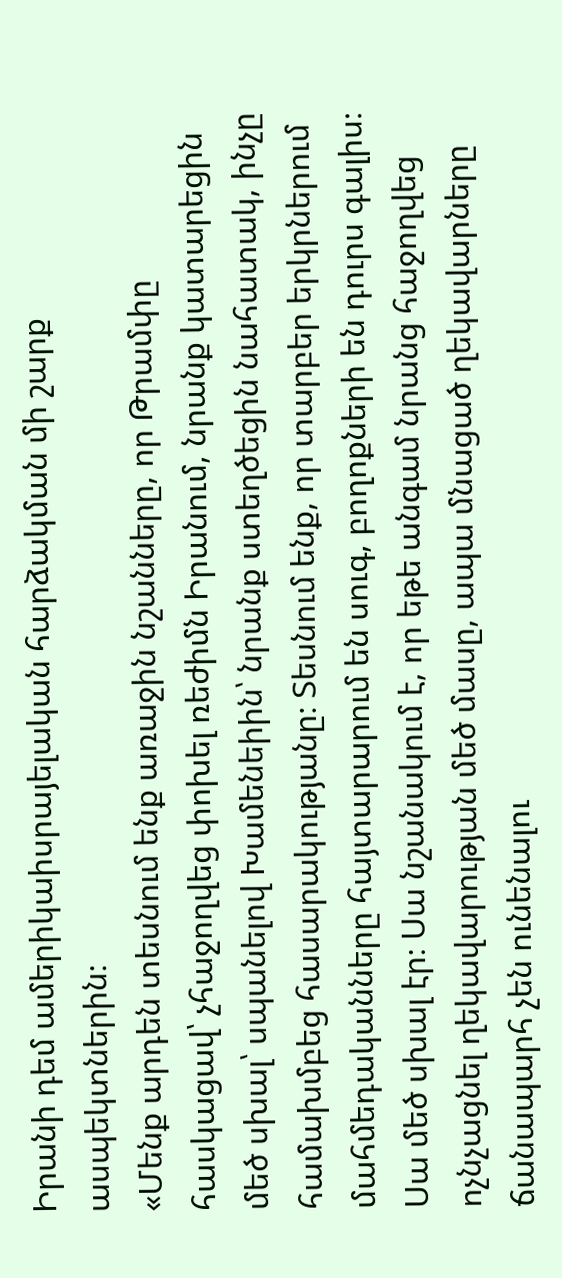Իրանի դեմ ամերիկաիսրայելական հարձակման մի շարք ասպեկտներին։
«Մենք արդեն տեսնում ենք առաջին նշանները, որ Թրամփը հասկացավ՝ չհաջողվեց փոխել ռեժիմն Իրանում, նրանք կատարեցին մեծ սխալ՝ սպանելով Խամենեիին՝ նրանք ստեղծեցին նահատակ, ինչը համախմբեց հասարակությանը։ Տեսնում ենք, որ տարբեր երկրներում մահմեդականները հայտարարում են սուգ, բողոքների են դուրս գալիս։ Սա մեծ սխալ էր։ Սա նշանակում է, որ եթե անգամ նրանց հաջողվեց ոչնչացնել ղեկավարության մեծ մասը, ապա մնացած ղեկավարները ճանապարհ չեն ունենալու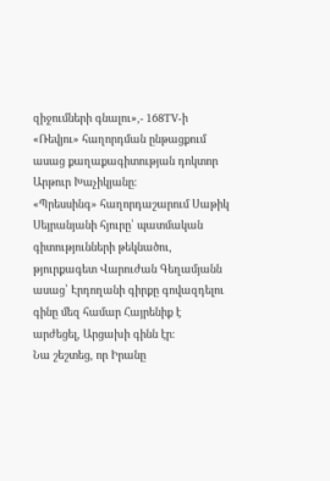զիջումների գնալու»,- 168TV-ի «Ռեվյու» հաղորդման ընթացքում ասաց քաղաքագիտության դոկտոր Արթուր Խաչիկյանը։
«Պրեսսինգ» հաղորդաշարում Սաթիկ Սեյրանյանի հյուրը՝ պատմական գիտությունների թեկնածու, թյուրքագետ Վարուժան Գեղամյանն ասաց՝ Էրդողանի գիրքը գովազդելու գինը մեզ համար Հայրենիք է արժեցել, Արցախի գինն էր։
Նա շեշտեց, որ Իրանը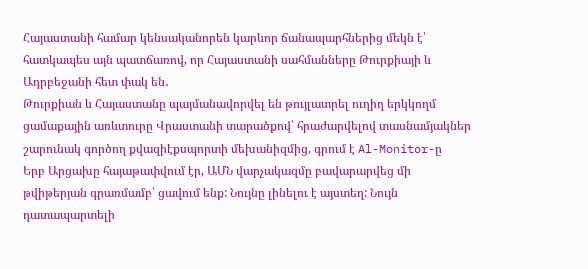Հայաստանի համար կենսականորեն կարևոր ճանապարհներից մեկն է՝ հատկապես այն պատճառով, որ Հայաստանի սահմանները Թուրքիայի և Ադրբեջանի հետ փակ են․
Թուրքիան և Հայաստանը պայմանավորվել են թույլատրել ուղիղ երկկողմ ցամաքային առևտուրը Վրաստանի տարածքով՝ հրաժարվելով տասնամյակներ շարունակ գործող քվազիէքսպորտի մեխանիզմից, գրում է Al-Monitor-ը
Երբ Արցախը հայաթափվում էր, ԱՄՆ վարչակազմը բավարարվեց մի թվիթերյան գրառմամբ՝ ցավում ենք: Նույնը լինելու է այստեղ: Նույն դատապարտելի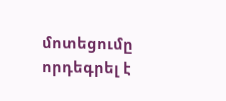մոտեցումը որդեգրել է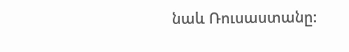նաև Ռուսաստանը: